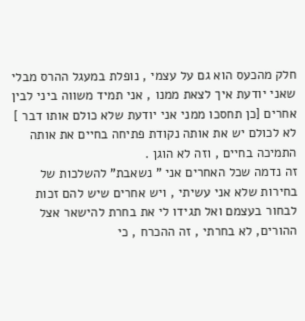חלק מהכעס הוא גם על עצמי , נופלת במעגל ההרס מבלי שאני יודעת איך לצאת ממנו , אני תמיד משווה ביני לבין אחרים [כן תחסכו ממני אני יודעת שלא כולם אותו דבר ] לא לכולם יש את אותה נקודת פתיחה בחיים את אותה התמיכה בחיים , וזה לא הוגן .
זה נדמה שכל האחרים אני " נשאבת" להשלכות של בחירות שלא אני עשיתי , ויש אחרים שיש להם זכות לבחור בעצמם ואל תגידו לי את בחרת להישאר אצל ההורים, לא בחרתי , זה ההכרח , כי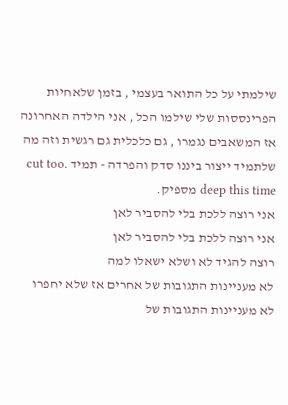שילמתי על כל התואר בעצמי , בזמן שלאחיות הפרינססות שלי שילמו הכל , אני הילדה האחרונה אז המשאבים נגמרו , גם כלכלית גם רגשית וזה מה שלתמיד ייצור ביננו סדק והפרדה - תמיד .cut too deep this time מספיק.
אני רוצה ללכת בלי להסביר לאן
אני רוצה ללכת בלי להסביר לאן
רוצה להגיד לא ושלא ישאלו למה
לא מעניינות התגובות של אחרים אז שלא יחפרו
לא מעניינות התגובות של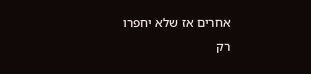אחרים אז שלא יחפרו
רק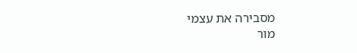מסבירה את עצמי
מור